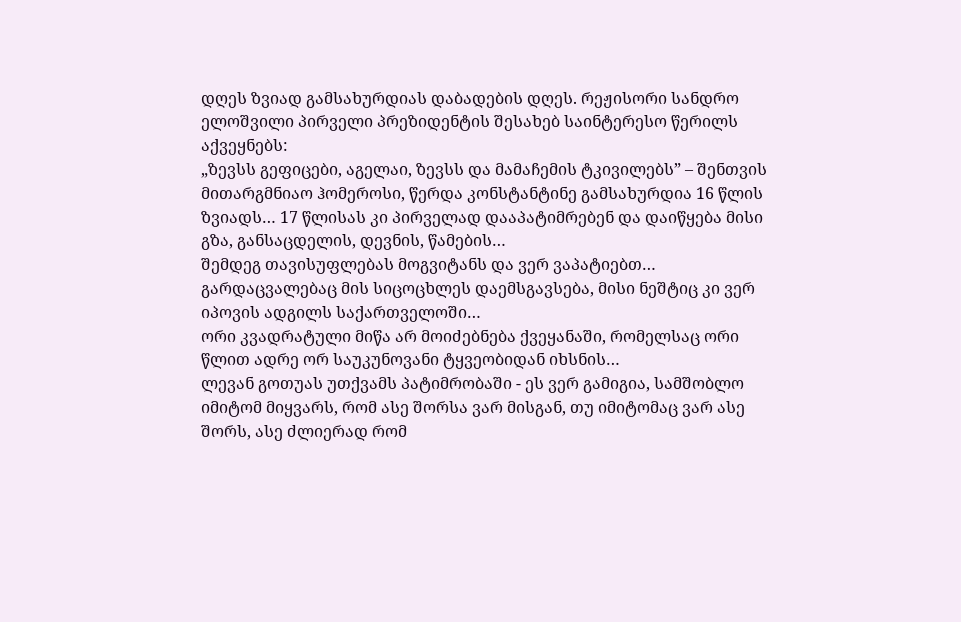დღეს ზვიად გამსახურდიას დაბადების დღეს. რეჟისორი სანდრო ელოშვილი პირველი პრეზიდენტის შესახებ საინტერესო წერილს აქვეყნებს:
„ზევსს გეფიცები, აგელაი, ზევსს და მამაჩემის ტკივილებს” – შენთვის მითარგმნიაო ჰომეროსი, წერდა კონსტანტინე გამსახურდია 16 წლის ზვიადს… 17 წლისას კი პირველად დააპატიმრებენ და დაიწყება მისი გზა, განსაცდელის, დევნის, წამების…
შემდეგ თავისუფლებას მოგვიტანს და ვერ ვაპატიებთ…
გარდაცვალებაც მის სიცოცხლეს დაემსგავსება, მისი ნეშტიც კი ვერ იპოვის ადგილს საქართველოში…
ორი კვადრატული მიწა არ მოიძებნება ქვეყანაში, რომელსაც ორი წლით ადრე ორ საუკუნოვანი ტყვეობიდან იხსნის…
ლევან გოთუას უთქვამს პატიმრობაში - ეს ვერ გამიგია, სამშობლო იმიტომ მიყვარს, რომ ასე შორსა ვარ მისგან, თუ იმიტომაც ვარ ასე შორს, ასე ძლიერად რომ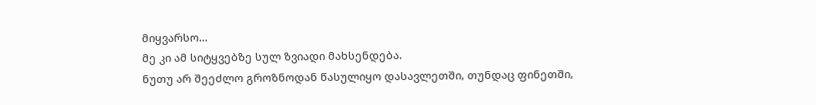მიყვარსო…
მე კი ამ სიტყვებზე სულ ზვიადი მახსენდება.
ნუთუ არ შეეძლო გროზნოდან წასულიყო დასავლეთში, თუნდაც ფინეთში,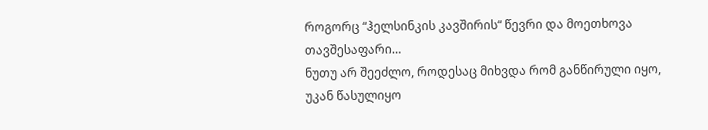როგორც “ჰელსინკის კავშირის“ წევრი და მოეთხოვა თავშესაფარი…
ნუთუ არ შეეძლო, როდესაც მიხვდა რომ განწირული იყო, უკან წასულიყო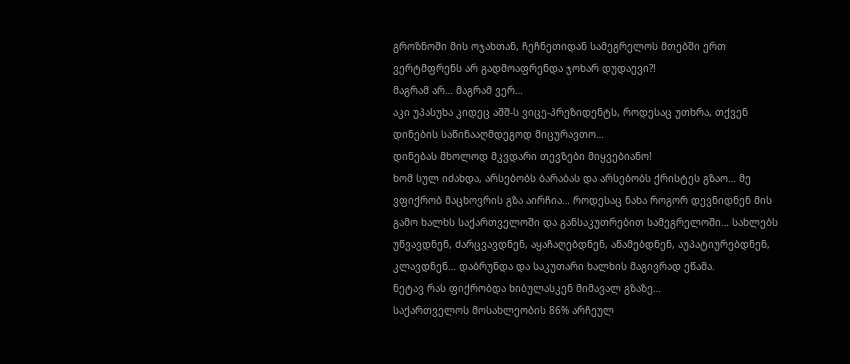გროზნოში მის ოჯახთან, ჩეჩნეთიდან სამეგრელოს მთებში ერთ ვერტმფრენს არ გადმოაფრენდა ჯოხარ დუდაევი?!
მაგრამ არ… მაგრამ ვერ…
აკი უპასუხა კიდეც აშშ-ს ვიცე-პრეზიდენტს, როდესაც უთხრა, თქვენ დინების საწინააღმდეგოდ მიცურავთო…
დინებას მხოლოდ მკვდარი თევზები მიყვებიანო!
ხომ სულ იძახდა, არსებობს ბარაბას და არსებობს ქრისტეს გზაო… მე ვფიქრობ მაცხოვრის გზა აირჩია… როდესაც ნახა როგორ დევნიდნენ მის გამო ხალხს საქართველოში და განსაკუთრებით სამეგრელოში… სახლებს უწვავდნენ, ძარცვავდნენ, აყაჩაღებდნენ, აწამებდნენ, აუპატიურებდნენ, კლავდნენ… დაბრუნდა და საკუთარი ხალხის მაგივრად ეწამა.
ნეტავ რას ფიქრობდა ხიბულასკენ მიმავალ გზაზე…
საქართველოს მოსახლეობის 86% არჩეულ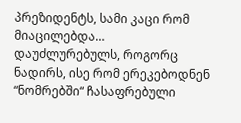პრეზიდენტს, სამი კაცი რომ მიაცილებდა…
დაუძლურებულს, როგორც ნადირს, ისე რომ ერეკებოდნენ “ნომრებში“ ჩასაფრებული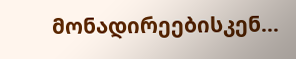მონადირეებისკენ…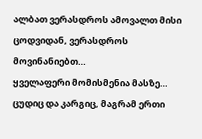ალბათ ვერასდროს ამოვალთ მისი ცოდვიდან, ვერასდროს მოვინანიებთ…
ყველაფერი მომისმენია მასზე… ცუდიც და კარგიც, მაგრამ ერთი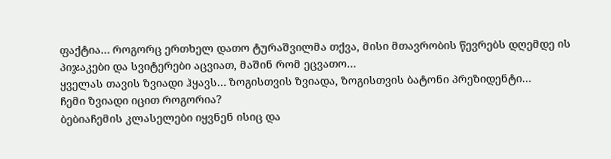ფაქტია… როგორც ერთხელ დათო ტურაშვილმა თქვა, მისი მთავრობის წევრებს დღემდე ის პიჯაკები და სვიტერები აცვიათ, მაშინ რომ ეცვათო…
ყველას თავის ზვიადი ჰყავს… ზოგისთვის ზვიადა, ზოგისთვის ბატონი პრეზიდენტი…
ჩემი ზვიადი იცით როგორია?
ბებიაჩემის კლასელები იყვნენ ისიც და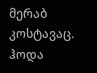მერაბ კოსტავაც. ჰოდა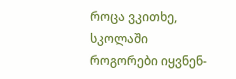როცა ვკითხე, სკოლაში როგორები იყვნენ-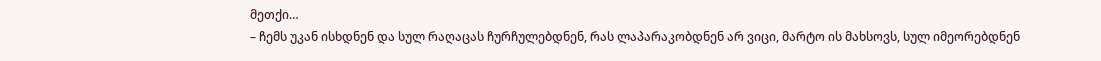მეთქი…
– ჩემს უკან ისხდნენ და სულ რაღაცას ჩურჩულებდნენ, რას ლაპარაკობდნენ არ ვიცი, მარტო ის მახსოვს, სულ იმეორებდნენ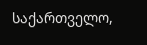საქართველო,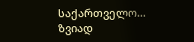საქართველო…
ზვიად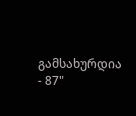გამსახურდია - 87"